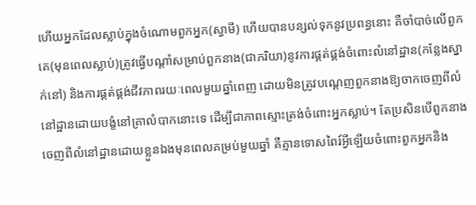ហើយអ្នកដែលស្លាប់ក្នុងចំណោមពួកអ្នក(ស្វាមី) ហើយបានបន្សល់ទុកនូវប្រពន្ធនោះ គឺចាំបាច់លើពួកគេ(មុនពេលស្លាប់)ត្រូវធ្វើបណ្តាំសម្រាប់ពួកនាង(ជាភរិយា)នូវការផ្គត់ផ្គង់ចំពោះលំនៅដ្ឋាន(កន្លែងស្នាក់នៅ) និងការផ្គត់ផ្គង់ជីវភាពរយៈពេលមួយឆ្នាំពេញ ដោយមិនត្រូវបណ្តេញពួកនាងឱ្យចាកចេញពីលំនៅដ្ឋានដោយបង្ខំនៅគ្រាលំបាកនោះទេ ដើម្បីជាភាពស្មោះត្រង់ចំពោះអ្នកស្លាប់។ តែប្រសិនបើពួកនាងចេញពីលំនៅដ្ឋានដោយខ្លួនឯងមុនពេលគម្រប់មួយឆ្នាំ គឺគ្មានទោសពៃរ៍អ្វីឡើយចំពោះពួកអ្នកនិង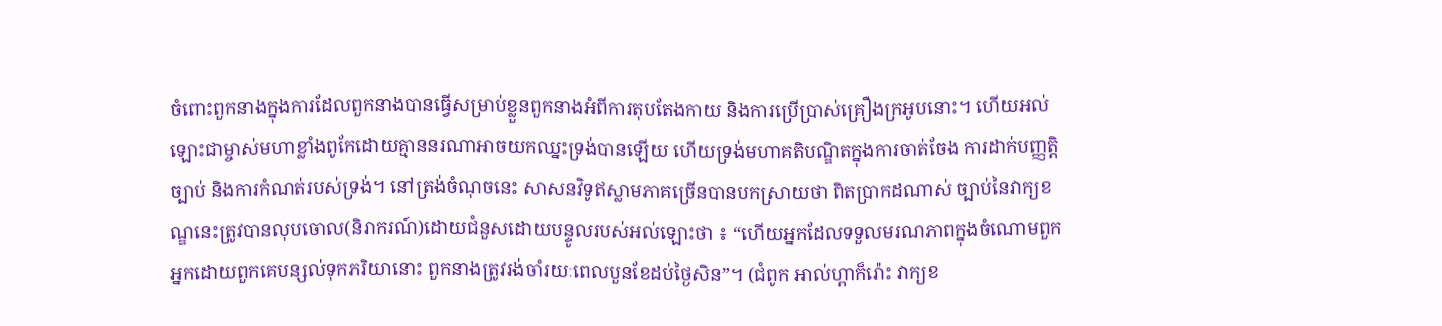ចំពោះពួកនាងក្នុងការដែលពួកនាងបានធ្វើសម្រាប់ខ្លួនពួកនាងអំពីការតុបតែងកាយ និងការប្រើប្រាស់គ្រឿងក្រអូបនោះ។ ហើយអល់ឡោះជាម្ចាស់មហាខ្លាំងពូកែដោយគ្មាននរណាអាចយកឈ្នះទ្រង់បានឡើយ ហើយទ្រង់មហាគតិបណ្ឌិតក្នុងការចាត់ចែង ការដាក់បញ្ញត្តិច្បាប់ និងការកំណត់របស់ទ្រង់។ នៅត្រង់ចំណុចនេះ សាសនវិទូឥស្លាមភាគច្រើនបានបកស្រាយថា ពិតប្រាកដណាស់ ច្បាប់នៃវាក្យខណ្ឌនេះត្រូវបានលុបចោល(និរាករណ៍)ដោយជំនួសដោយបន្ទូលរបស់អល់ឡោះថា ៖ “ហើយអ្នកដែលទទួលមរណភាពក្នុងចំណោមពួកអ្នកដោយពួកគេបន្សល់ទុកភរិយានោះ ពួកនាងត្រូវរង់ចាំរយៈពេលបួនខែដប់ថ្ងៃសិន”។ (ជំពូក អាល់ហ្ពាក៏រ៉ោះ វាក្យខ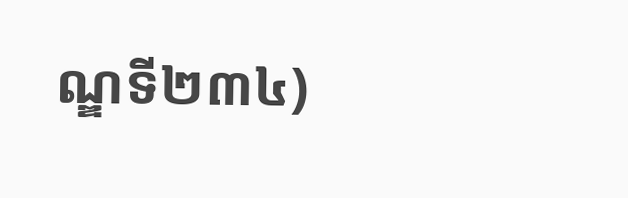ណ្ឌទី២៣៤)